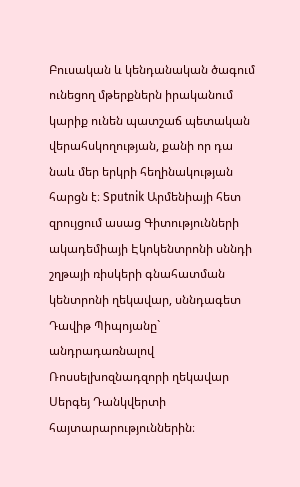Բուսական և կենդանական ծագում ունեցող մթերքներն իրականում կարիք ունեն պատշաճ պետական վերահսկողության, քանի որ դա նաև մեր երկրի հեղինակության հարցն է։ Sputnik Արմենիայի հետ զրույցում ասաց Գիտությունների ակադեմիայի Էկոկենտրոնի սննդի շղթայի ռիսկերի գնահատման կենտրոնի ղեկավար, սննդագետ Դավիթ Պիպոյանը` անդրադառնալով Ռոսսելխոզնադզորի ղեկավար Սերգեյ Դանկվերտի հայտարարություններին։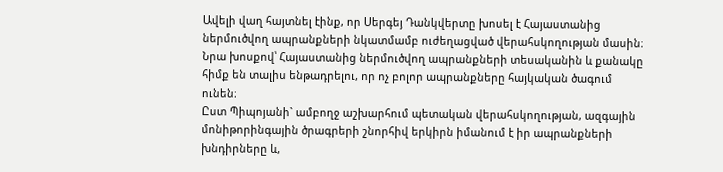Ավելի վաղ հայտնել էինք, որ Սերգեյ Դանկվերտը խոսել է Հայաստանից ներմուծվող ապրանքների նկատմամբ ուժեղացված վերահսկողության մասին։ Նրա խոսքով՝ Հայաստանից ներմուծվող ապրանքների տեսականին և քանակը հիմք են տալիս ենթադրելու, որ ոչ բոլոր ապրանքները հայկական ծագում ունեն։
Ըստ Պիպոյանի` ամբողջ աշխարհում պետական վերահսկողության, ազգային մոնիթորինգային ծրագրերի շնորհիվ երկիրն իմանում է իր ապրանքների խնդիրները և,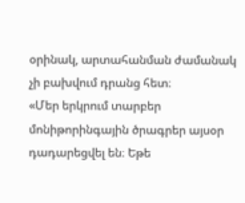օրինակ, արտահանման ժամանակ չի բախվում դրանց հետ։
«Մեր երկրում տարբեր մոնիթորինգային ծրագրեր այսօր դադարեցվել են։ Եթե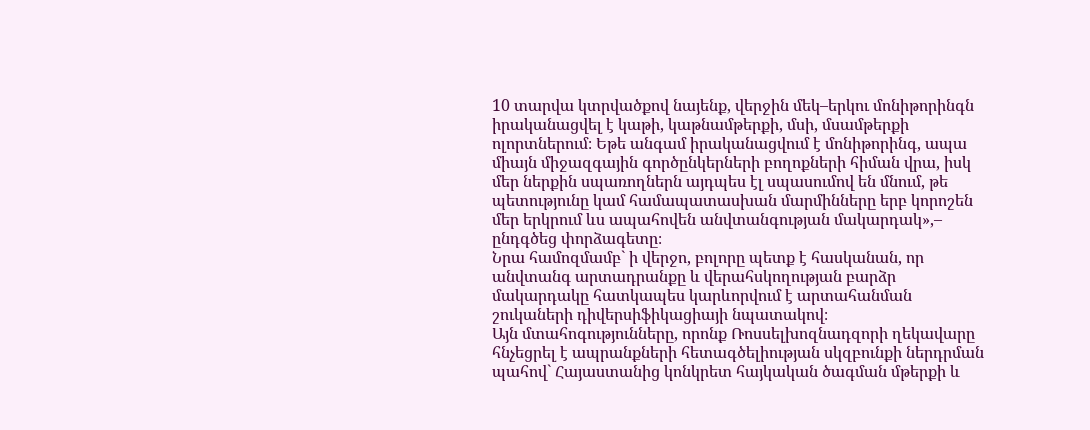10 տարվա կտրվածքով նայենք, վերջին մեկ–երկու մոնիթորինգն իրականացվել է կաթի, կաթնամթերքի, մսի, մսամթերքի ոլորտներում։ Եթե անգամ իրականացվում է մոնիթորինգ, ապա միայն միջազգային գործընկերների բողոքների հիման վրա, իսկ մեր ներքին սպառողներն այդպես էլ սպասումով են մնում, թե պետությունը կամ համապատասխան մարմինները երբ կորոշեն մեր երկրում ևս ապահովեն անվտանգության մակարդակ»,– ընդգծեց փորձագետը։
Նրա համոզմամբ` ի վերջո, բոլորը պետք է հասկանան, որ անվտանգ արտադրանքը և վերահսկողության բարձր մակարդակը հատկապես կարևորվում է արտահանման շուկաների դիվերսիֆիկացիայի նպատակով։
Այն մտահոգությունները, որոնք Ռոսսելխոզնադզորի ղեկավարը հնչեցրել է ապրանքների հետագծելիության սկզբունքի ներդրման պահով` Հայաստանից կոնկրետ հայկական ծագման մթերքի և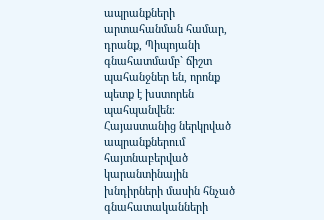ապրանքների արտահանման համար, դրանք, Պիպոյանի գնահատմամբ` ճիշտ պահանջներ են, որոնք պետք է խստորեն պահպանվեն։
Հայաստանից ներկրված ապրանքներում հայտնաբերված կարանտինային խնդիրների մասին հնչած գնահատականների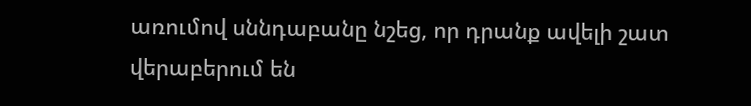առումով սննդաբանը նշեց, որ դրանք ավելի շատ վերաբերում են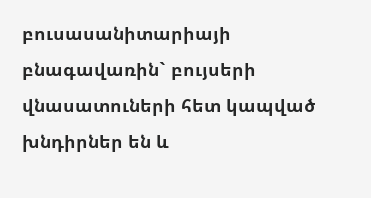բուսասանիտարիայի բնագավառին` բույսերի վնասատուների հետ կապված խնդիրներ են և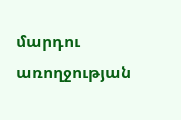մարդու առողջության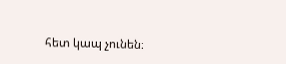հետ կապ չունեն։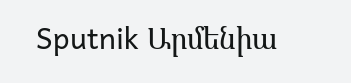Sputnik Արմենիա